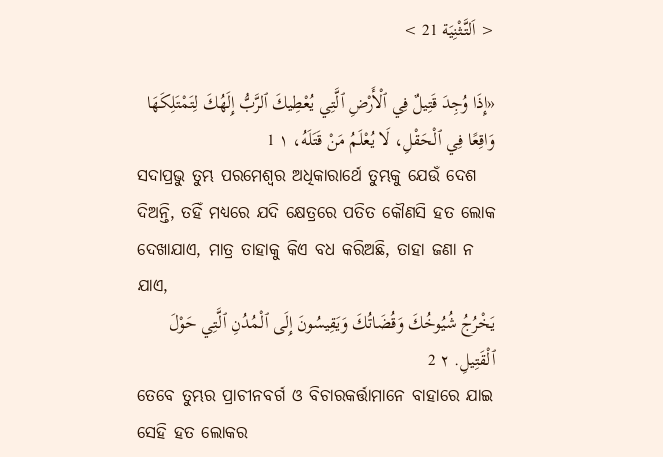< اَلتَّثْنِيَة 21 >

«إِذَا وُجِدَ قَتِيلٌ فِي ٱلْأَرْضِ ٱلَّتِي يُعْطِيكَ ٱلرَّبُّ إِلَهُكَ لِتَمْتَلِكَهَا وَاقِعًا فِي ٱلْحَقْلِ، لَا يُعْلَمُ مَنْ قَتَلَهُ، ١ 1
ସଦାପ୍ରଭୁ ତୁମ୍ଭ ପରମେଶ୍ୱର ଅଧିକାରାର୍ଥେ ତୁମ୍ଭକୁ ଯେଉଁ ଦେଶ ଦିଅନ୍ତି, ତହିଁ ମଧ୍ୟରେ ଯଦି କ୍ଷେତ୍ରରେ ପତିତ କୌଣସି ହତ ଲୋକ ଦେଖାଯାଏ, ମାତ୍ର ତାହାକୁ କିଏ ବଧ କରିଅଛି, ତାହା ଜଣା ନ ଯାଏ,
يَخْرُجُ شُيُوخُكَ وَقُضَاتُكَ وَيَقِيسُونَ إِلَى ٱلْمُدُنِ ٱلَّتِي حَوْلَ ٱلْقَتِيلِ. ٢ 2
ତେବେ ତୁମ୍ଭର ପ୍ରାଚୀନବର୍ଗ ଓ ବିଚାରକର୍ତ୍ତାମାନେ ବାହାରେ ଯାଇ ସେହି ହତ ଲୋକର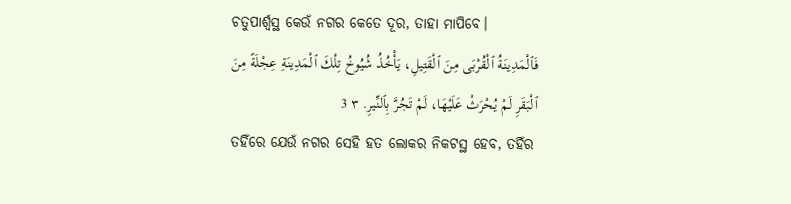ଚତୁପାର୍ଶ୍ୱସ୍ଥ କେଉଁ ନଗର କେତେ ଦୂର, ତାହା ମାପିବେ।
فَٱلْمَدِينَةُ ٱلْقُرْبَى مِنَ ٱلْقَتِيلِ، يَأْخُذُ شُيُوخُ تِلْكَ ٱلْمَدِينَةِ عِجْلَةً مِنَ ٱلْبَقَرِ لَمْ يُحْرَثْ عَلَيْهَا، لَمْ تَجُرَّ بِٱلنِّيرِ. ٣ 3
ତହିଁରେ ଯେଉଁ ନଗର ସେହି ହତ ଲୋକର ନିକଟସ୍ଥ ହେବ, ତହିଁର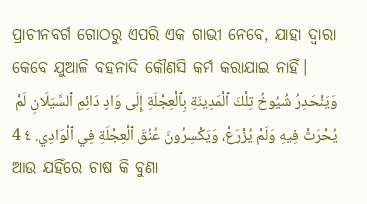ପ୍ରାଚୀନବର୍ଗ ଗୋଠରୁ ଏପରି ଏକ ଗାଭୀ ନେବେ, ଯାହା ଦ୍ୱାରା କେବେ ଯୁଆଳି ବହନାଦି କୌଣସି କର୍ମ କରାଯାଇ ନାହିଁ।
وَيَنْحَدِرُ شُيُوخُ تِلْكَ ٱلْمَدِينَةِ بِٱلْعِجْلَةِ إِلَى وَادٍ دَائِمِ ٱلسَّيَلَانِ لَمْ يُحْرَثْ فِيهِ وَلَمْ يُزْرَعْ، وَيَكْسِرُونَ عُنُقَ ٱلْعِجْلَةِ فِي ٱلْوَادِي. ٤ 4
ଆଉ ଯହିଁରେ ଚାଷ କି ବୁଣା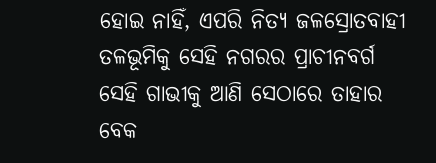ହୋଇ ନାହିଁ, ଏପରି ନିତ୍ୟ ଜଳସ୍ରୋତବାହୀ ତଳଭୂମିକୁ ସେହି ନଗରର ପ୍ରାଚୀନବର୍ଗ ସେହି ଗାଭୀକୁ ଆଣି ସେଠାରେ ତାହାର ବେକ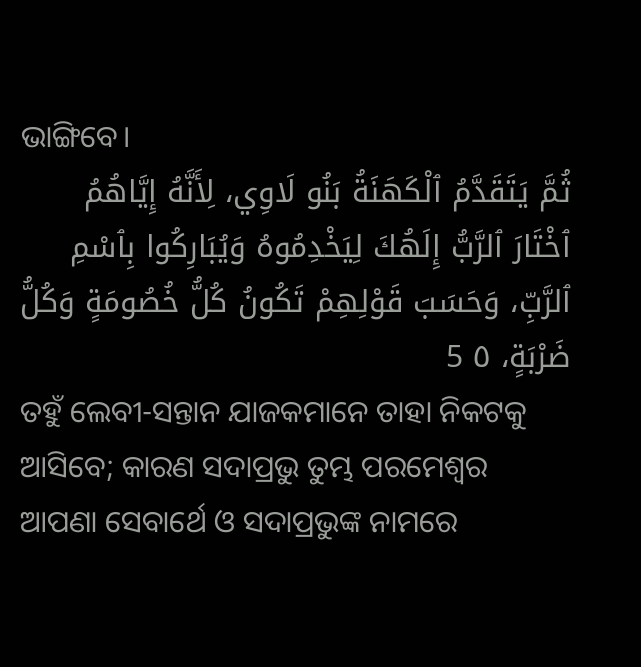ଭାଙ୍ଗିବେ।
ثُمَّ يَتَقَدَّمُ ٱلْكَهَنَةُ بَنُو لَاوِي، لِأَنَّهُ إِيَّاهُمُ ٱخْتَارَ ٱلرَّبُّ إِلَهُكَ لِيَخْدِمُوهُ وَيُبَارِكُوا بِٱسْمِ ٱلرَّبِّ، وَحَسَبَ قَوْلِهِمْ تَكُونُ كُلُّ خُصُومَةٍ وَكُلُّ ضَرْبَةٍ، ٥ 5
ତହୁଁ ଲେବୀ-ସନ୍ତାନ ଯାଜକମାନେ ତାହା ନିକଟକୁ ଆସିବେ; କାରଣ ସଦାପ୍ରଭୁ ତୁମ୍ଭ ପରମେଶ୍ୱର ଆପଣା ସେବାର୍ଥେ ଓ ସଦାପ୍ରଭୁଙ୍କ ନାମରେ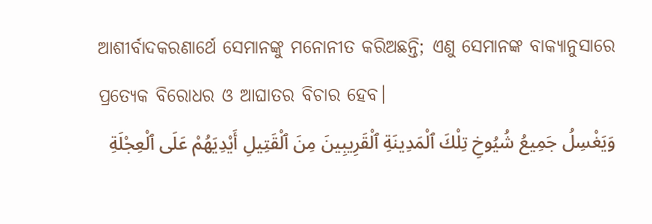ଆଶୀର୍ବାଦକରଣାର୍ଥେ ସେମାନଙ୍କୁ ମନୋନୀତ କରିଅଛନ୍ତି; ଏଣୁ ସେମାନଙ୍କ ବାକ୍ୟାନୁସାରେ ପ୍ରତ୍ୟେକ ବିରୋଧର ଓ ଆଘାତର ବିଚାର ହେବ।
وَيَغْسِلُ جَمِيعُ شُيُوخِ تِلْكَ ٱلْمَدِينَةِ ٱلْقَرِيبِينَ مِنَ ٱلْقَتِيلِ أَيْدِيَهُمْ عَلَى ٱلْعِجْلَةِ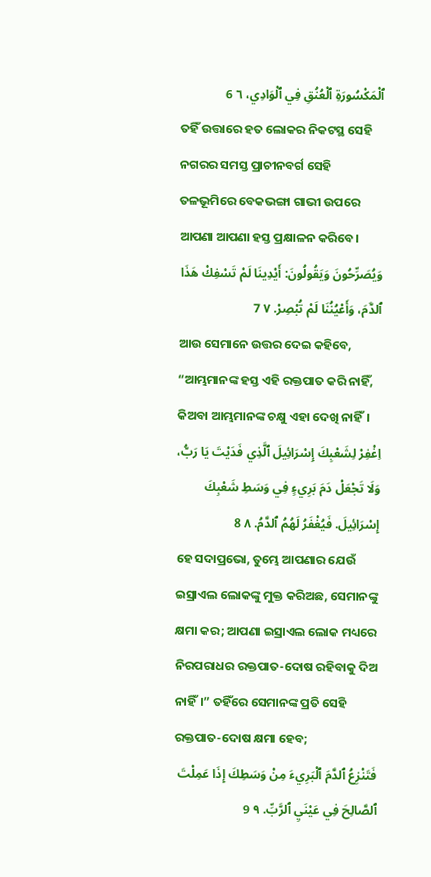ٱلْمَكْسُورَةِ ٱلْعُنُقِ فِي ٱلْوَادِي، ٦ 6
ତହିଁ ଉତ୍ତାରେ ହତ ଲୋକର ନିକଟସ୍ଥ ସେହି ନଗରର ସମସ୍ତ ପ୍ରାଚୀନବର୍ଗ ସେହି ତଳଭୂମିରେ ବେକଭଙ୍ଗା ଗାଭୀ ଉପରେ ଆପଣା ଆପଣା ହସ୍ତ ପ୍ରକ୍ଷାଳନ କରିବେ।
وَيُصَرِّحُونَ وَيَقُولُونَ: أَيْدِينَا لَمْ تَسْفِكْ هَذَا ٱلدَّمَ، وَأَعْيُنُنَا لَمْ تُبْصِرْ. ٧ 7
ଆଉ ସେମାନେ ଉତ୍ତର ଦେଇ କହିବେ, “ଆମ୍ଭମାନଙ୍କ ହସ୍ତ ଏହି ରକ୍ତପାତ କରି ନାହିଁ, କିଅବା ଆମ୍ଭମାନଙ୍କ ଚକ୍ଷୁ ଏହା ଦେଖି ନାହିଁ।
اِغْفِرْ لِشَعْبِكَ إِسْرَائِيلَ ٱلَّذِي فَدَيْتَ يَا رَبُّ، وَلَا تَجْعَلْ دَمَ بَرِيءٍ فِي وَسَطِ شَعْبِكَ إِسْرَائِيلَ. فَيُغْفَرُ لَهُمُ ٱلدَّمُ. ٨ 8
ହେ ସଦାପ୍ରଭୋ, ତୁମ୍ଭେ ଆପଣାର ଯେଉଁ ଇସ୍ରାଏଲ ଲୋକଙ୍କୁ ମୁକ୍ତ କରିଅଛ, ସେମାନଙ୍କୁ କ୍ଷମା କର; ଆପଣା ଇସ୍ରାଏଲ ଲୋକ ମଧ୍ୟରେ ନିରପରାଧର ରକ୍ତପାତ-ଦୋଷ ରହିବାକୁ ଦିଅ ନାହିଁ।” ତହିଁରେ ସେମାନଙ୍କ ପ୍ରତି ସେହି ରକ୍ତପାତ-ଦୋଷ କ୍ଷମା ହେବ;
فَتَنْزِعُ ٱلدَّمَ ٱلْبَرِيءَ مِنْ وَسَطِكَ إِذَا عَمِلْتَ ٱلصَّالِحَ فِي عَيْنَيِ ٱلرَّبِّ. ٩ 9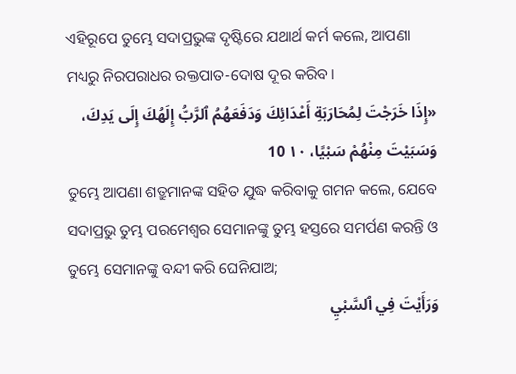ଏହିରୂପେ ତୁମ୍ଭେ ସଦାପ୍ରଭୁଙ୍କ ଦୃଷ୍ଟିରେ ଯଥାର୍ଥ କର୍ମ କଲେ, ଆପଣା ମଧ୍ୟରୁ ନିରପରାଧର ରକ୍ତପାତ-ଦୋଷ ଦୂର କରିବ।
«إِذَا خَرَجْتَ لِمُحَارَبَةِ أَعْدَائِكَ وَدَفَعَهُمُ ٱلرَّبُّ إِلَهُكَ إِلَى يَدِكَ، وَسَبَيْتَ مِنْهُمْ سَبْيًا، ١٠ 10
ତୁମ୍ଭେ ଆପଣା ଶତ୍ରୁମାନଙ୍କ ସହିତ ଯୁଦ୍ଧ କରିବାକୁ ଗମନ କଲେ, ଯେବେ ସଦାପ୍ରଭୁ ତୁମ୍ଭ ପରମେଶ୍ୱର ସେମାନଙ୍କୁ ତୁମ୍ଭ ହସ୍ତରେ ସମର୍ପଣ କରନ୍ତି ଓ ତୁମ୍ଭେ ସେମାନଙ୍କୁ ବନ୍ଦୀ କରି ଘେନିଯାଅ;
وَرَأَيْتَ فِي ٱلسَّبْيِ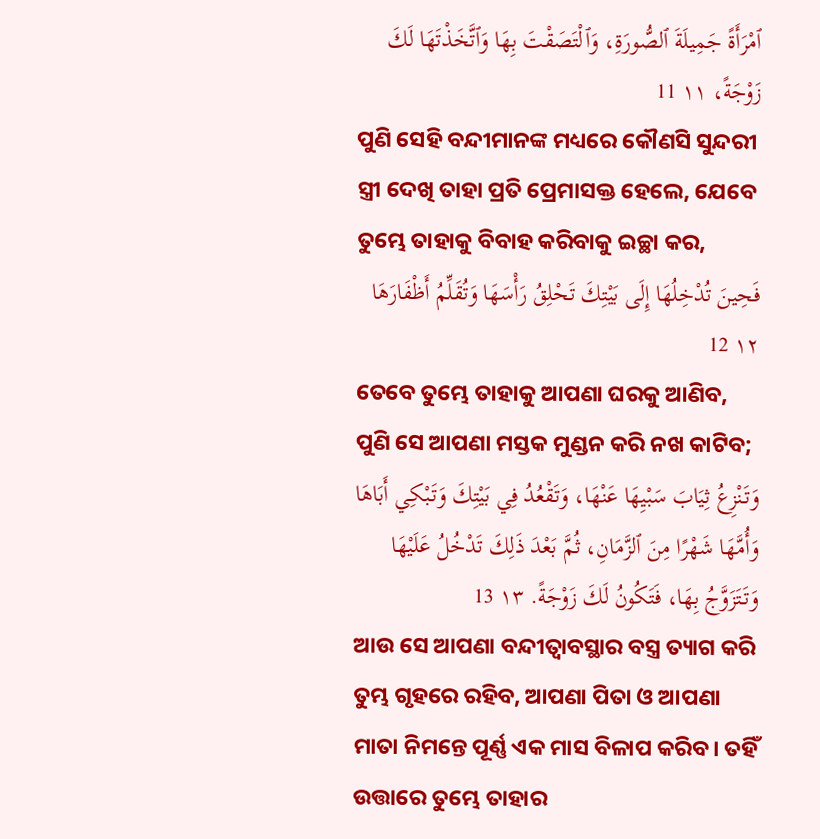ٱمْرَأَةً جَمِيلَةَ ٱلصُّورَةِ، وَٱلْتَصَقْتَ بِهَا وَٱتَّخَذْتَهَا لَكَ زَوْجَةً، ١١ 11
ପୁଣି ସେହି ବନ୍ଦୀମାନଙ୍କ ମଧ୍ୟରେ କୌଣସି ସୁନ୍ଦରୀ ସ୍ତ୍ରୀ ଦେଖି ତାହା ପ୍ରତି ପ୍ରେମାସକ୍ତ ହେଲେ, ଯେବେ ତୁମ୍ଭେ ତାହାକୁ ବିବାହ କରିବାକୁ ଇଚ୍ଛା କର,
فَحِينَ تُدْخِلُهَا إِلَى بَيْتِكَ تَحْلِقُ رَأْسَهَا وَتُقَلِّمُ أَظْفَارَهَا ١٢ 12
ତେବେ ତୁମ୍ଭେ ତାହାକୁ ଆପଣା ଘରକୁ ଆଣିବ, ପୁଣି ସେ ଆପଣା ମସ୍ତକ ମୁଣ୍ଡନ କରି ନଖ କାଟିବ;
وَتَنْزِعُ ثِيَابَ سَبْيِهَا عَنْهَا، وَتَقْعُدُ فِي بَيْتِكَ وَتَبْكِي أَبَاهَا وَأُمَّهَا شَهْرًا مِنَ ٱلزَّمَانِ، ثُمَّ بَعْدَ ذَلِكَ تَدْخُلُ عَلَيْهَا وَتَتَزَوَّجُ بِهَا، فَتَكُونُ لَكَ زَوْجَةً. ١٣ 13
ଆଉ ସେ ଆପଣା ବନ୍ଦୀତ୍ୱାବସ୍ଥାର ବସ୍ତ୍ର ତ୍ୟାଗ କରି ତୁମ୍ଭ ଗୃହରେ ରହିବ, ଆପଣା ପିତା ଓ ଆପଣା ମାତା ନିମନ୍ତେ ପୂର୍ଣ୍ଣ ଏକ ମାସ ବିଳାପ କରିବ। ତହିଁ ଉତ୍ତାରେ ତୁମ୍ଭେ ତାହାର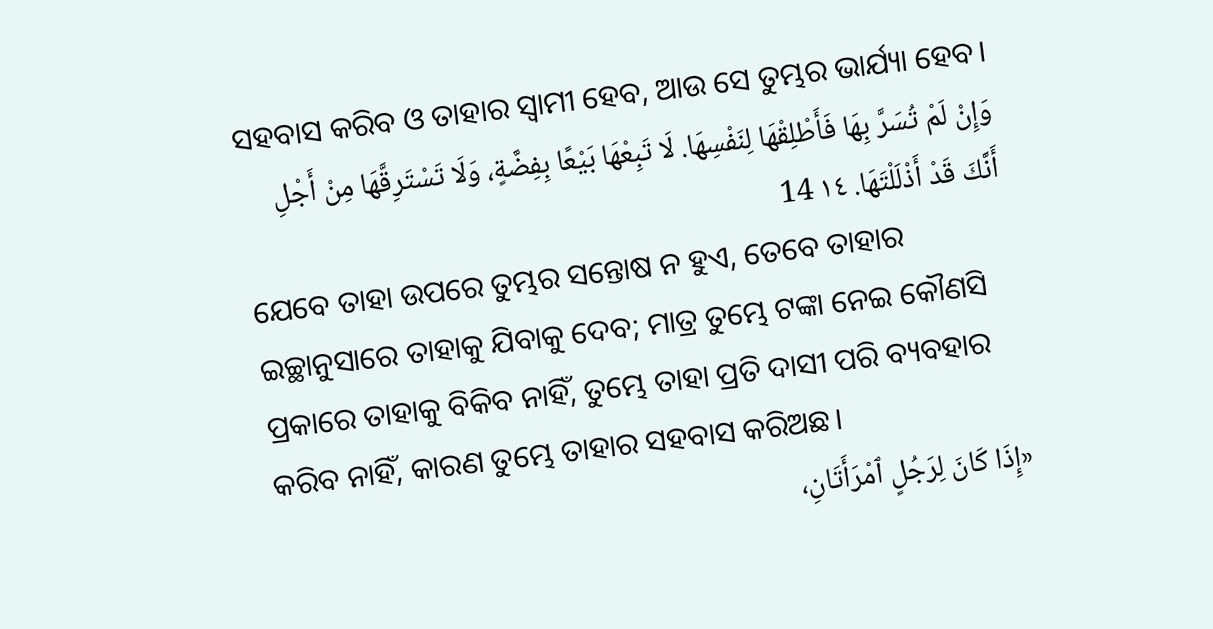ସହବାସ କରିବ ଓ ତାହାର ସ୍ୱାମୀ ହେବ, ଆଉ ସେ ତୁମ୍ଭର ଭାର୍ଯ୍ୟା ହେବ।
وَإِنْ لَمْ تُسَرَّ بِهَا فَأَطْلِقْهَا لِنَفْسِهَا. لَا تَبِعْهَا بَيْعًا بِفِضَّةٍ، وَلَا تَسْتَرِقَّهَا مِنْ أَجْلِ أَنَّكَ قَدْ أَذْلَلْتَهَا. ١٤ 14
ଯେବେ ତାହା ଉପରେ ତୁମ୍ଭର ସନ୍ତୋଷ ନ ହୁଏ, ତେବେ ତାହାର ଇଚ୍ଛାନୁସାରେ ତାହାକୁ ଯିବାକୁ ଦେବ; ମାତ୍ର ତୁମ୍ଭେ ଟଙ୍କା ନେଇ କୌଣସି ପ୍ରକାରେ ତାହାକୁ ବିକିବ ନାହିଁ, ତୁମ୍ଭେ ତାହା ପ୍ରତି ଦାସୀ ପରି ବ୍ୟବହାର କରିବ ନାହିଁ, କାରଣ ତୁମ୍ଭେ ତାହାର ସହବାସ କରିଅଛ।
«إِذَا كَانَ لِرَجُلٍ ٱمْرَأَتَانِ،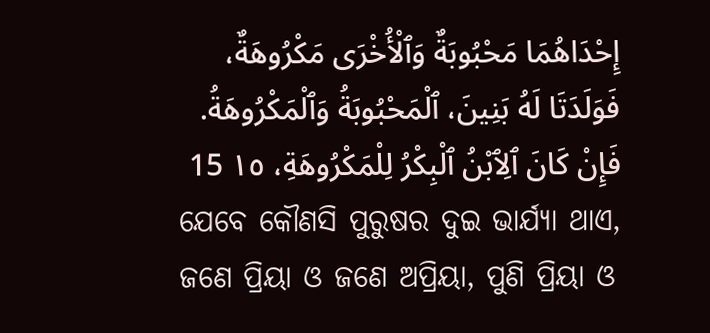إِحْدَاهُمَا مَحْبُوبَةٌ وَٱلْأُخْرَى مَكْرُوهَةٌ، فَوَلَدَتَا لَهُ بَنِينَ، ٱلْمَحْبُوبَةُ وَٱلْمَكْرُوهَةُ. فَإِنْ كَانَ ٱلِٱبْنُ ٱلْبِكْرُ لِلْمَكْرُوهَةِ، ١٥ 15
ଯେବେ କୌଣସି ପୁରୁଷର ଦୁଇ ଭାର୍ଯ୍ୟା ଥାଏ, ଜଣେ ପ୍ରିୟା ଓ ଜଣେ ଅପ୍ରିୟା, ପୁଣି ପ୍ରିୟା ଓ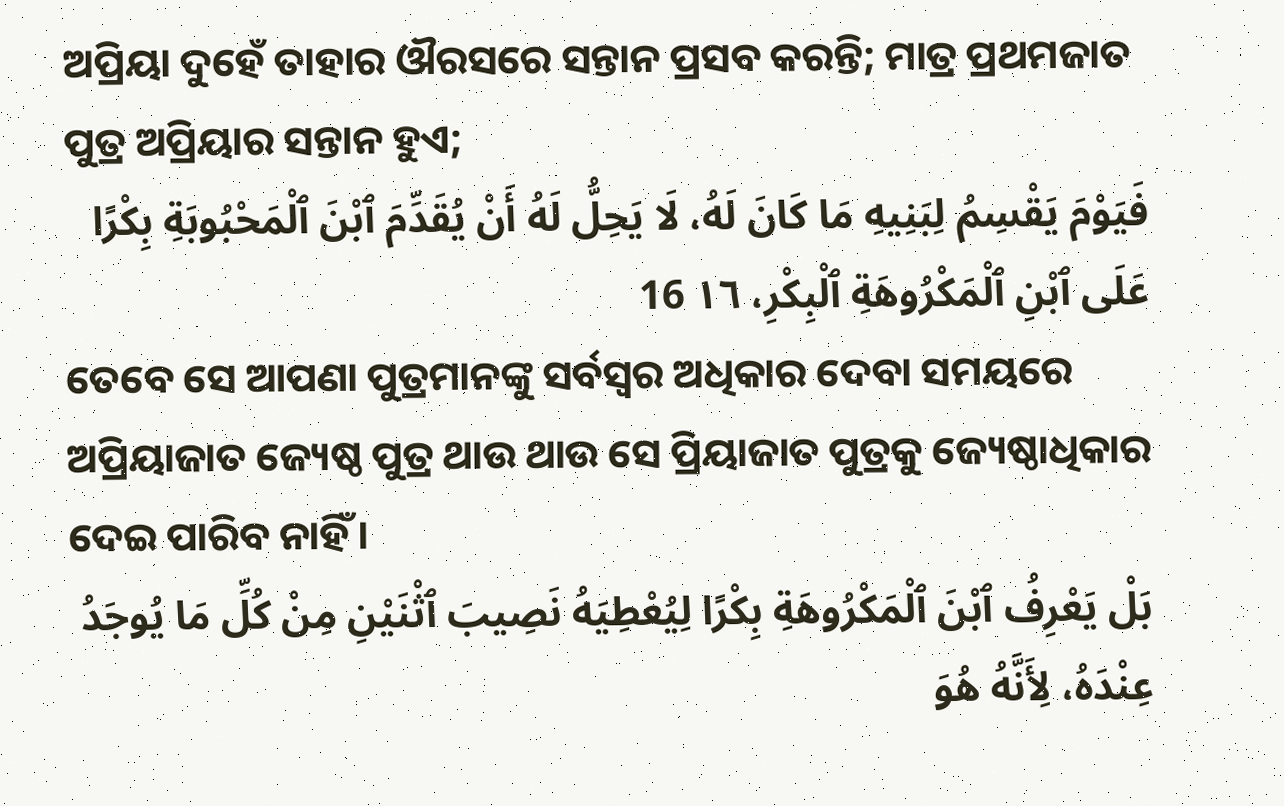ଅପ୍ରିୟା ଦୁହେଁ ତାହାର ଔରସରେ ସନ୍ତାନ ପ୍ରସବ କରନ୍ତି; ମାତ୍ର ପ୍ରଥମଜାତ ପୁତ୍ର ଅପ୍ରିୟାର ସନ୍ତାନ ହୁଏ;
فَيَوْمَ يَقْسِمُ لِبَنِيهِ مَا كَانَ لَهُ، لَا يَحِلُّ لَهُ أَنْ يُقَدِّمَ ٱبْنَ ٱلْمَحْبُوبَةِ بِكْرًا عَلَى ٱبْنِ ٱلْمَكْرُوهَةِ ٱلْبِكْرِ، ١٦ 16
ତେବେ ସେ ଆପଣା ପୁତ୍ରମାନଙ୍କୁ ସର୍ବସ୍ୱର ଅଧିକାର ଦେବା ସମୟରେ ଅପ୍ରିୟାଜାତ ଜ୍ୟେଷ୍ଠ ପୁତ୍ର ଥାଉ ଥାଉ ସେ ପ୍ରିୟାଜାତ ପୁତ୍ରକୁ ଜ୍ୟେଷ୍ଠାଧିକାର ଦେଇ ପାରିବ ନାହିଁ।
بَلْ يَعْرِفُ ٱبْنَ ٱلْمَكْرُوهَةِ بِكْرًا لِيُعْطِيَهُ نَصِيبَ ٱثْنَيْنِ مِنْ كُلِّ مَا يُوجَدُ عِنْدَهُ، لِأَنَّهُ هُوَ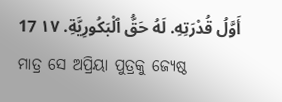أَوَّلُ قُدْرَتِهِ. لَهُ حَقُّ ٱلْبَكُورِيَّةِ. ١٧ 17
ମାତ୍ର ସେ ଅପ୍ରିୟା ପୁତ୍ରକୁ ଜ୍ୟେଷ୍ଠ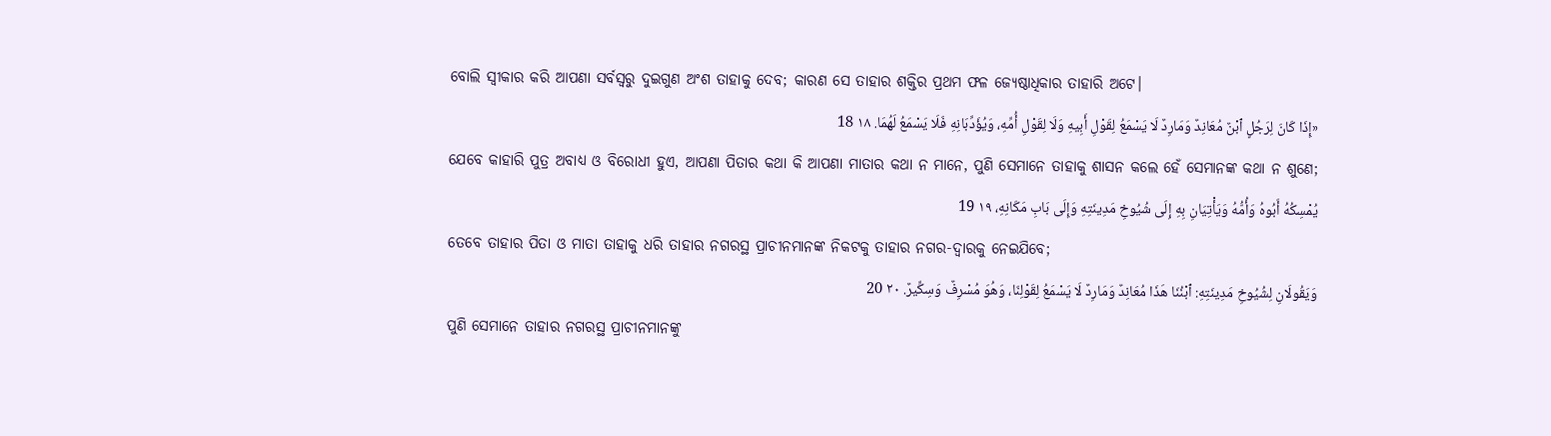ବୋଲି ସ୍ୱୀକାର କରି ଆପଣା ସର୍ବସ୍ୱରୁ ଦୁଇଗୁଣ ଅଂଶ ତାହାକୁ ଦେବ; କାରଣ ସେ ତାହାର ଶକ୍ତିର ପ୍ରଥମ ଫଳ ଜ୍ୟେଷ୍ଠାଧିକାର ତାହାରି ଅଟେ।
«إِذَا كَانَ لِرَجُلٍ ٱبْنٌ مُعَانِدٌ وَمَارِدٌ لَا يَسْمَعُ لِقَوْلِ أَبِيهِ وَلَا لِقَوْلِ أُمِّهِ، وَيُؤَدِّبَانِهِ فَلَا يَسْمَعُ لَهُمَا. ١٨ 18
ଯେବେ କାହାରି ପୁତ୍ର ଅବାଧ୍ୟ ଓ ବିରୋଧୀ ହୁଏ, ଆପଣା ପିତାର କଥା କି ଆପଣା ମାତାର କଥା ନ ମାନେ, ପୁଣି ସେମାନେ ତାହାକୁ ଶାସନ କଲେ ହେଁ ସେମାନଙ୍କ କଥା ନ ଶୁଣେ;
يُمْسِكُهُ أَبُوهُ وَأُمُّهُ وَيَأْتِيَانِ بِهِ إِلَى شُيُوخِ مَدِينَتِهِ وَإِلَى بَابِ مَكَانِهِ، ١٩ 19
ତେବେ ତାହାର ପିତା ଓ ମାତା ତାହାକୁ ଧରି ତାହାର ନଗରସ୍ଥ ପ୍ରାଚୀନମାନଙ୍କ ନିକଟକୁ ତାହାର ନଗର-ଦ୍ୱାରକୁ ନେଇଯିବେ;
وَيَقُولَانِ لِشُيُوخِ مَدِينَتِهِ: ٱبْنُنَا هَذَا مُعَانِدٌ وَمَارِدٌ لَا يَسْمَعُ لِقَوْلِنَا، وَهُوَ مُسْرِفٌ وَسِكِّيرٌ. ٢٠ 20
ପୁଣି ସେମାନେ ତାହାର ନଗରସ୍ଥ ପ୍ରାଚୀନମାନଙ୍କୁ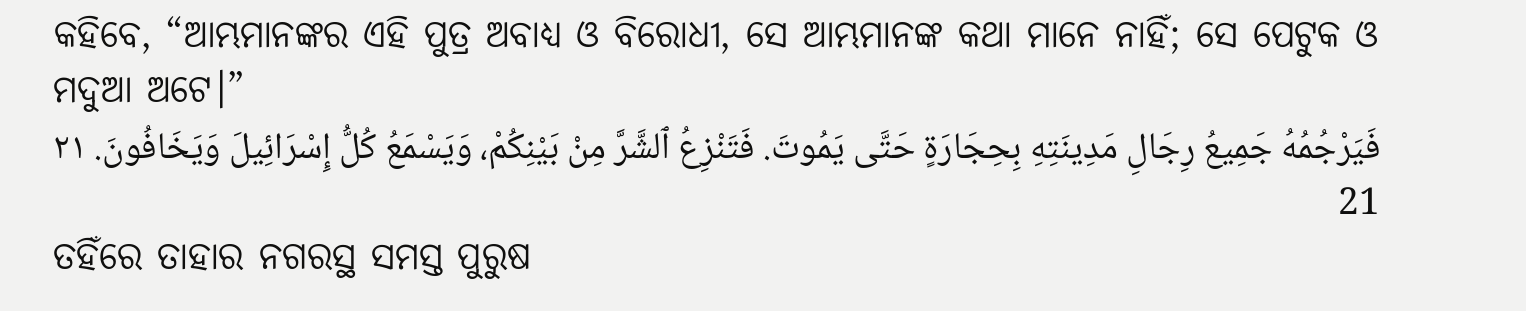କହିବେ, “ଆମ୍ଭମାନଙ୍କର ଏହି ପୁତ୍ର ଅବାଧ୍ୟ ଓ ବିରୋଧୀ, ସେ ଆମ୍ଭମାନଙ୍କ କଥା ମାନେ ନାହିଁ; ସେ ପେଟୁକ ଓ ମଦୁଆ ଅଟେ।”
فَيَرْجُمُهُ جَمِيعُ رِجَالِ مَدِينَتِهِ بِحِجَارَةٍ حَتَّى يَمُوتَ. فَتَنْزِعُ ٱلشَّرَّ مِنْ بَيْنِكُمْ، وَيَسْمَعُ كُلُّ إِسْرَائِيلَ وَيَخَافُونَ. ٢١ 21
ତହିଁରେ ତାହାର ନଗରସ୍ଥ ସମସ୍ତ ପୁରୁଷ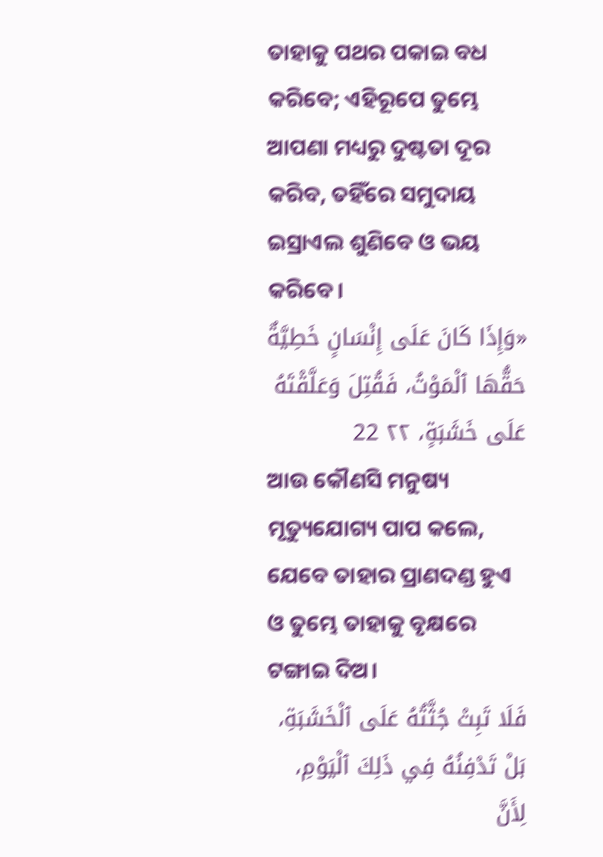ତାହାକୁ ପଥର ପକାଇ ବଧ କରିବେ; ଏହିରୂପେ ତୁମ୍ଭେ ଆପଣା ମଧ୍ୟରୁ ଦୁଷ୍ଟତା ଦୂର କରିବ, ତହିଁରେ ସମୁଦାୟ ଇସ୍ରାଏଲ ଶୁଣିବେ ଓ ଭୟ କରିବେ।
«وَإِذَا كَانَ عَلَى إِنْسَانٍ خَطِيَّةٌ حَقُّهَا ٱلْمَوْتُ، فَقُتِلَ وَعَلَّقْتَهُ عَلَى خَشَبَةٍ، ٢٢ 22
ଆଉ କୌଣସି ମନୁଷ୍ୟ ମୃତ୍ୟୁଯୋଗ୍ୟ ପାପ କଲେ, ଯେବେ ତାହାର ପ୍ରାଣଦଣ୍ଡ ହୁଏ ଓ ତୁମ୍ଭେ ତାହାକୁ ବୃକ୍ଷରେ ଟଙ୍ଗାଇ ଦିଅ।
فَلَا تَبِتْ جُثَّتُهُ عَلَى ٱلْخَشَبَةِ، بَلْ تَدْفِنُهُ فِي ذَلِكَ ٱلْيَوْمِ، لِأَنَّ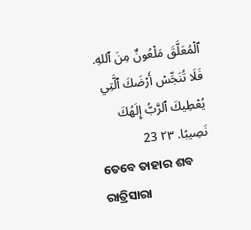ٱلْمُعَلَّقَ مَلْعُونٌ مِنَ ٱللهِ. فَلَا تُنَجِّسْ أَرْضَكَ ٱلَّتِي يُعْطِيكَ ٱلرَّبُّ إِلَهُكَ نَصِيبًا. ٢٣ 23
ତେବେ ତାହାର ଶବ ରାତ୍ରିସାରା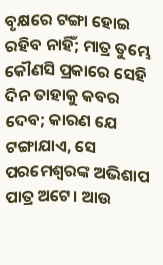ବୃକ୍ଷରେ ଟଙ୍ଗା ହୋଇ ରହିବ ନାହିଁ; ମାତ୍ର ତୁମ୍ଭେ କୌଣସି ପ୍ରକାରେ ସେହି ଦିନ ତାହାକୁ କବର ଦେବ; କାରଣ ଯେ ଟଙ୍ଗାଯାଏ, ସେ ପରମେଶ୍ୱରଙ୍କ ଅଭିଶାପ ପାତ୍ର ଅଟେ। ଆଉ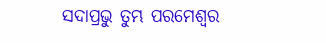ସଦାପ୍ରଭୁ ତୁମ୍ଭ ପରମେଶ୍ୱର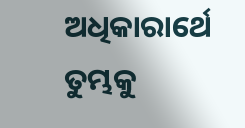ଅଧିକାରାର୍ଥେ ତୁମ୍ଭକୁ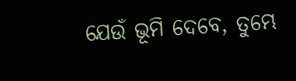ଯେଉଁ ଭୂମି ଦେବେ, ତୁମ୍ଭେ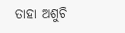ତାହା ଅଶୁଚି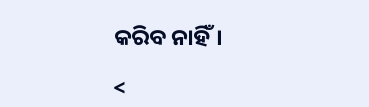କରିବ ନାହିଁ।

<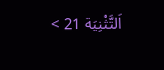اَلتَّثْنِيَة 21 >